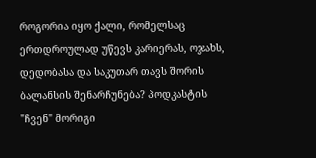როგორია იყო ქალი, რომელსაც ერთდროულად უწევს კარიერას, ოჯახს, დედობასა და საკუთარ თავს შორის ბალანსის შენარჩუნება? პოდკასტის "ჩვენ" მორიგი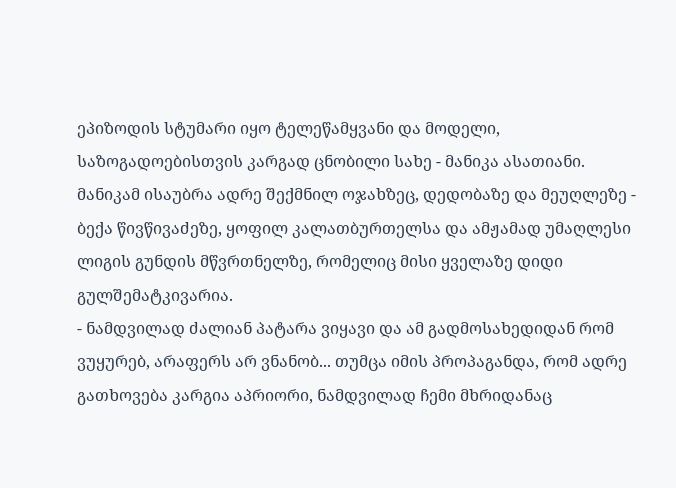ეპიზოდის სტუმარი იყო ტელეწამყვანი და მოდელი, საზოგადოებისთვის კარგად ცნობილი სახე - მანიკა ასათიანი. მანიკამ ისაუბრა ადრე შექმნილ ოჯახზეც, დედობაზე და მეუღლეზე - ბექა წივწივაძეზე, ყოფილ კალათბურთელსა და ამჟამად უმაღლესი ლიგის გუნდის მწვრთნელზე, რომელიც მისი ყველაზე დიდი გულშემატკივარია.
- ნამდვილად ძალიან პატარა ვიყავი და ამ გადმოსახედიდან რომ ვუყურებ, არაფერს არ ვნანობ... თუმცა იმის პროპაგანდა, რომ ადრე გათხოვება კარგია აპრიორი, ნამდვილად ჩემი მხრიდანაც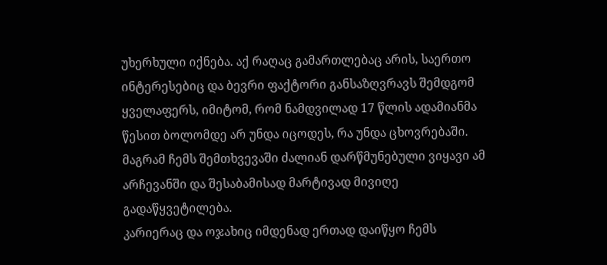უხერხული იქნება. აქ რაღაც გამართლებაც არის, საერთო ინტერესებიც და ბევრი ფაქტორი განსაზღვრავს შემდგომ ყველაფერს, იმიტომ, რომ ნამდვილად 17 წლის ადამიანმა წესით ბოლომდე არ უნდა იცოდეს, რა უნდა ცხოვრებაში. მაგრამ ჩემს შემთხვევაში ძალიან დარწმუნებული ვიყავი ამ არჩევანში და შესაბამისად მარტივად მივიღე გადაწყვეტილება.
კარიერაც და ოჯახიც იმდენად ერთად დაიწყო ჩემს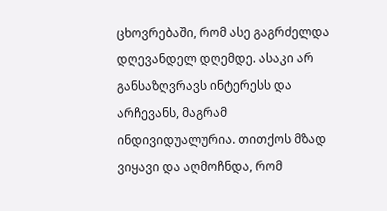ცხოვრებაში, რომ ასე გაგრძელდა დღევანდელ დღემდე. ასაკი არ განსაზღვრავს ინტერესს და არჩევანს, მაგრამ ინდივიდუალურია. თითქოს მზად ვიყავი და აღმოჩნდა, რომ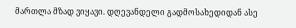მართლა მზად ვიყავი. დღევანდელი გადმოსახედიდან ასე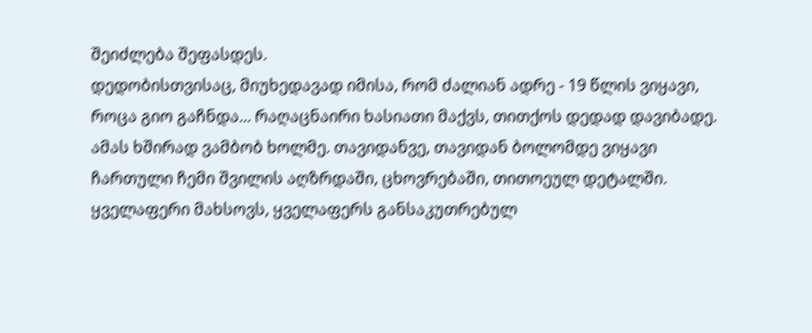შეიძლება შეფასდეს.
დედობისთვისაც, მიუხედავად იმისა, რომ ძალიან ადრე - 19 წლის ვიყავი, როცა გიო გაჩნდა... რაღაცნაირი ხასიათი მაქვს, თითქოს დედად დავიბადე. ამას ხშირად ვამბობ ხოლმე. თავიდანვე, თავიდან ბოლომდე ვიყავი ჩართული ჩემი შვილის აღზრდაში, ცხოვრებაში, თითოეულ დეტალში. ყველაფერი მახსოვს, ყველაფერს განსაკუთრებულ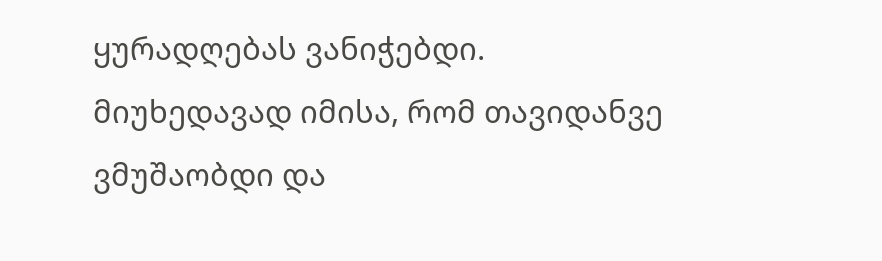ყურადღებას ვანიჭებდი. მიუხედავად იმისა, რომ თავიდანვე ვმუშაობდი და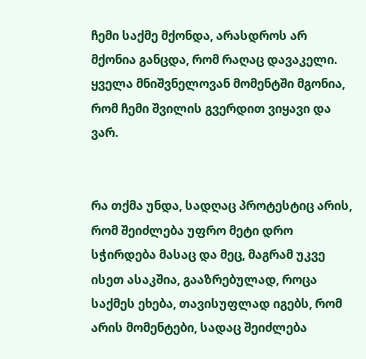ჩემი საქმე მქონდა, არასდროს არ მქონია განცდა, რომ რაღაც დავაკელი. ყველა მნიშვნელოვან მომენტში მგონია, რომ ჩემი შვილის გვერდით ვიყავი და ვარ.


რა თქმა უნდა, სადღაც პროტესტიც არის, რომ შეიძლება უფრო მეტი დრო სჭირდება მასაც და მეც, მაგრამ უკვე ისეთ ასაკშია, გააზრებულად, როცა საქმეს ეხება, თავისუფლად იგებს, რომ არის მომენტები, სადაც შეიძლება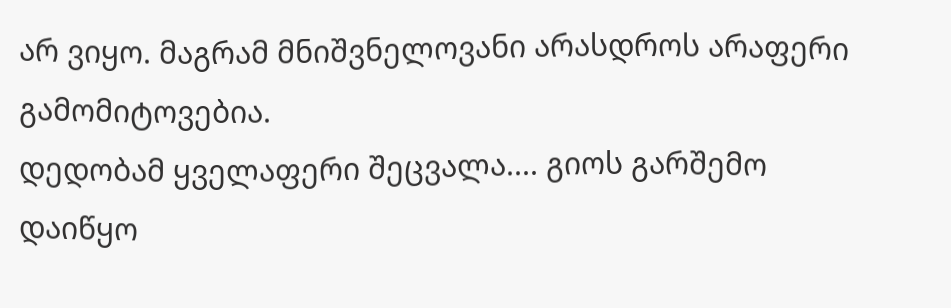არ ვიყო. მაგრამ მნიშვნელოვანი არასდროს არაფერი გამომიტოვებია.
დედობამ ყველაფერი შეცვალა.... გიოს გარშემო დაიწყო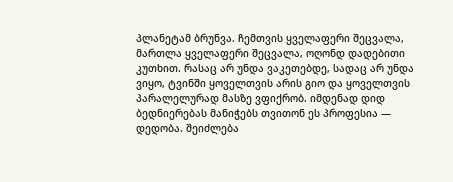პლანეტამ ბრუნვა. ჩემთვის ყველაფერი შეცვალა, მართლა ყველაფერი შეცვალა, ოღონდ დადებითი კუთხით. რასაც არ უნდა ვაკეთებდე, სადაც არ უნდა ვიყო, ტვინში ყოველთვის არის გიო და ყოველთვის პარალელურად მასზე ვფიქრობ. იმდენად დიდ ბედნიერებას მანიჭებს თვითონ ეს პროფესია — დედობა. შეიძლება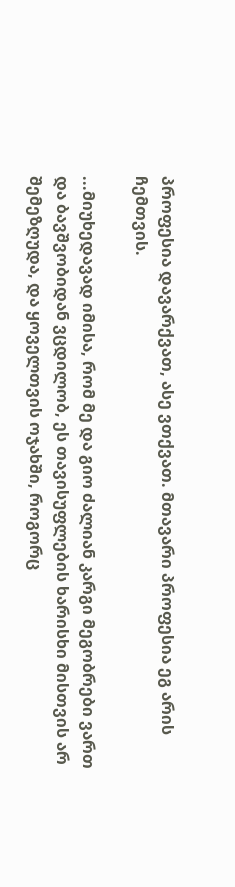პროფესია დავარქვათ, ასე ვთქვათ. მთავარი პროფესია ეგ არის ჩემთვის.

...მიუხედავად იმისა, რომ მე და გიო ძალიან კარგი მეგობრები ვართ და ბავშვობიდან ვცდილობ, ეს თავისუფლების ხარისხი მისთვის არ შემეზღუდა, და ყოველთვის ოჯახში, როგორც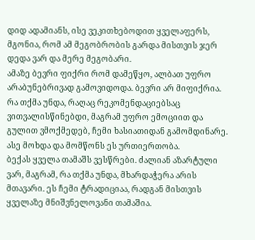დიდ ადამიანს, ისე ვეკითხებოდით ყველაფერს, მგონია, რომ ამ მეგობრობის გარდა მისთვის ჯერ დედა ვარ და მერე მეგობარი.
ამაზე ბევრი ფიქრი რომ დამეწყო, ალბათ უფრო არაბუნებრივად გამოვიდოდა. ბევრი არ მიფიქრია. რა თქმა უნდა, რაღაც რეკომენდაციებსაც ვითვალისწინებდი, მაგრამ უფრო ემოციით და გულით ვმოქმედებ, ჩემი ხასიათიდან გამომდინარე. ასე მოხდა და მომწონს ეს ურთიერთობა.
ბექას ყველა თამაშს ვესწრები. ძალიან აზარტული ვარ, მაგრამ, რა თქმა უნდა, მხარდაჭერა არის მთავარი. ეს ჩემი ტრადიციაა, რადგან მისთვის ყველაზე მნიშვნელოვანი თამაშია.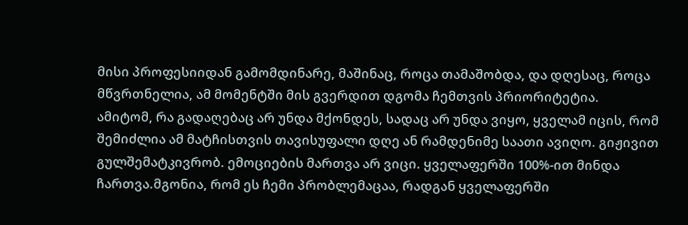მისი პროფესიიდან გამომდინარე, მაშინაც, როცა თამაშობდა, და დღესაც, როცა მწვრთნელია, ამ მომენტში მის გვერდით დგომა ჩემთვის პრიორიტეტია.
ამიტომ, რა გადაღებაც არ უნდა მქონდეს, სადაც არ უნდა ვიყო, ყველამ იცის, რომ შემიძლია ამ მატჩისთვის თავისუფალი დღე ან რამდენიმე საათი ავიღო. გიჟივით გულშემატკივრობ. ემოციების მართვა არ ვიცი. ყველაფერში 100%-ით მინდა ჩართვა.მგონია, რომ ეს ჩემი პრობლემაცაა, რადგან ყველაფერში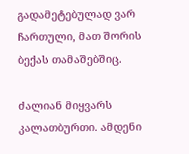გადამეტებულად ვარ ჩართული, მათ შორის ბექას თამაშებშიც.

ძალიან მიყვარს კალათბურთი. ამდენი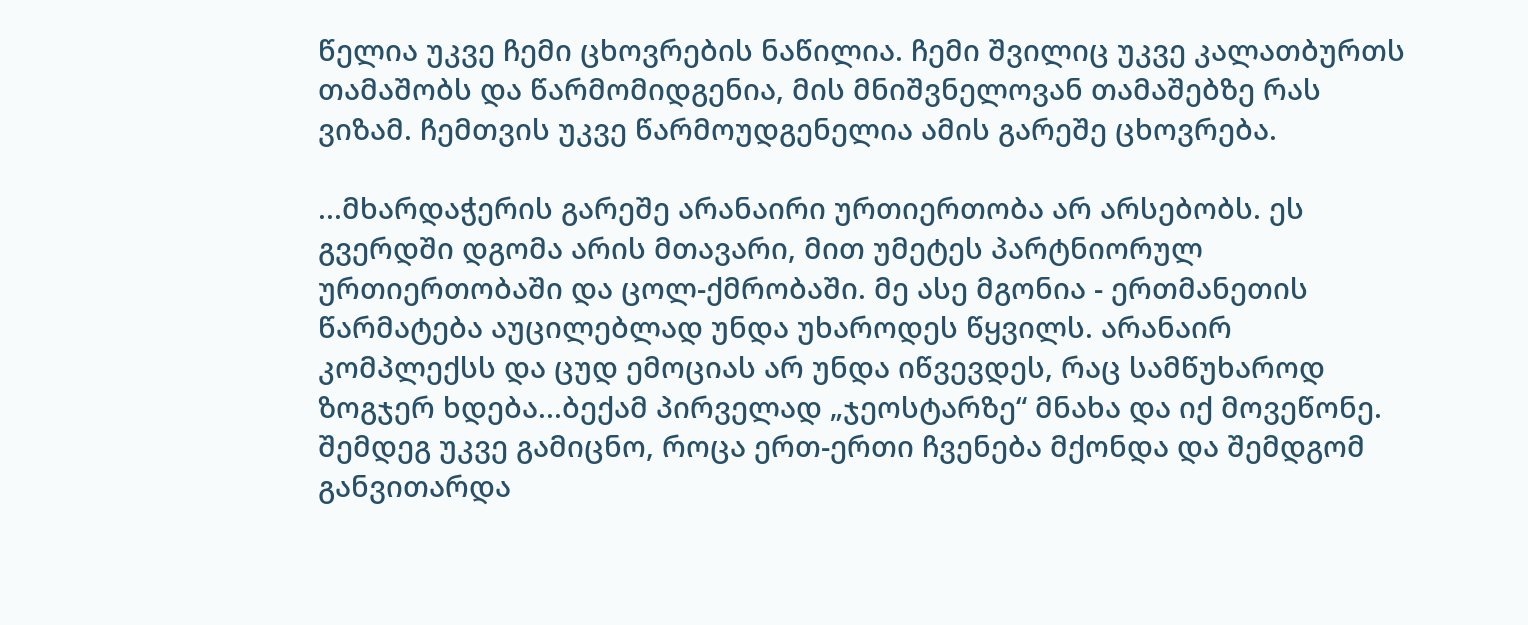წელია უკვე ჩემი ცხოვრების ნაწილია. ჩემი შვილიც უკვე კალათბურთს თამაშობს და წარმომიდგენია, მის მნიშვნელოვან თამაშებზე რას ვიზამ. ჩემთვის უკვე წარმოუდგენელია ამის გარეშე ცხოვრება.

...მხარდაჭერის გარეშე არანაირი ურთიერთობა არ არსებობს. ეს გვერდში დგომა არის მთავარი, მით უმეტეს პარტნიორულ ურთიერთობაში და ცოლ-ქმრობაში. მე ასე მგონია - ერთმანეთის წარმატება აუცილებლად უნდა უხაროდეს წყვილს. არანაირ კომპლექსს და ცუდ ემოციას არ უნდა იწვევდეს, რაც სამწუხაროდ ზოგჯერ ხდება...ბექამ პირველად „ჯეოსტარზე“ მნახა და იქ მოვეწონე. შემდეგ უკვე გამიცნო, როცა ერთ-ერთი ჩვენება მქონდა და შემდგომ განვითარდა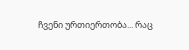ჩვენი ურთიერთობა... რაც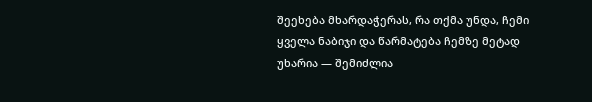შეეხება მხარდაჭერას, რა თქმა უნდა, ჩემი ყველა ნაბიჯი და წარმატება ჩემზე მეტად უხარია — შემიძლია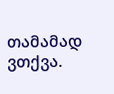თამამად ვთქვა.